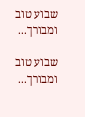שבוע טוב ומבורך...

שבוע טוב ומבורך...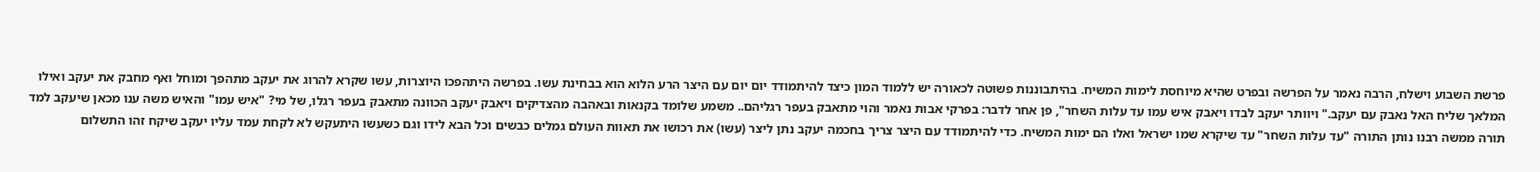פרשת השבוע וישלח, הרבה נאמר על הפרשה ובפרט שהיא מיוחסת לימות המשיח. בהיתבוננות פשוטה לכאורה יש ללמוד המון כיצד להיתמודד יום יום עם היצר הרע הלוא הוא בבחינת עשו. בפרשה היתהפכו היוצרות, עשו שקרא להרוג את יעקב מתהפך ומוחל ואף מחבק את יעקב ואילו המלאך שליח האל נאבק עם יעקב." ויוותר יעקב לבדו ויאבק איש עמו עד עלות השחר", פן אחר לדבר: בפרקי אבות נאמר והוי מתאבק בעפר רגליהם.. משמע שלומד בקנאות ובאהבה מהצדיקים ויאבק יעקב הכוונה מתאבק בעפר רגלו, של מי? "איש עמו" והאיש משה ענו מכאן שיעקב למד תורה ממשה רבנו נותן התורה "עד עלות השחר" עד שיקרא שמו ישראל ואלו הם ימות המשיח. כדי להיתמודד עם היצר צריך בחכמה יעקב נתן ליצר (עשו) את רכושו את תאוות העולם גמלים כבשים וכל הבא לידו וגם כשעשו היתעקש לא לקחת עמד עליו יעקב שיקח זהו התשלום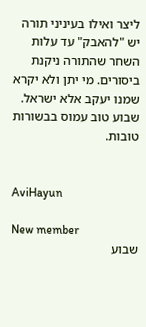ליצר ואילו בעיניני תורה יש "להאבק" עד עלות השחר שהתורה ניקנת ביסורים. מי יתן ולא יקרא שמנו יעקב אלא ישראל. שבוע טוב עמוס בבשורות טובות.


AviHayun

New member
שבוע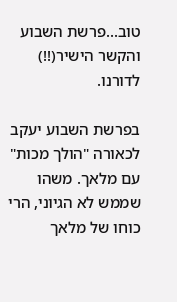טוב...פרשת השבוע והקשר הישיר(!!) לדורנו.

בפרשת השבוע יעקב לכאורה "הולך מכות" עם מלאך. משהו שממש לא הגיוני, הרי כוחו של מלאך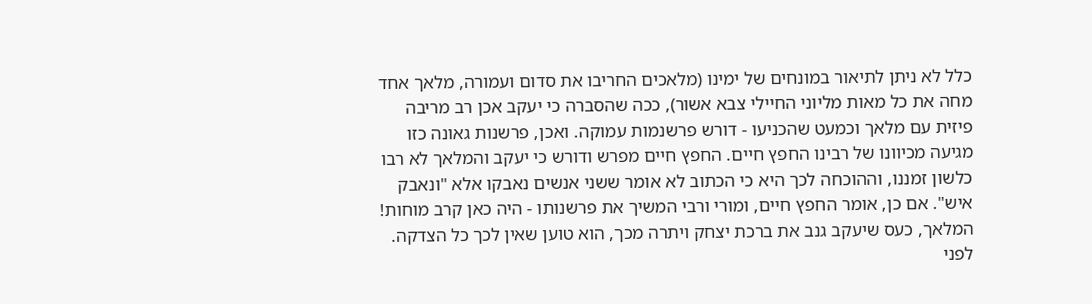כלל לא ניתן לתיאור במונחים של ימינו (מלאכים החריבו את סדום ועמורה, מלאך אחד מחה את כל מאות מליוני החיילי צבא אשור), ככה שהסברה כי יעקב אכן רב מריבה פיזית עם מלאך וכמעט שהכניעו - דורש פרשנמות עמוקה. ואכן, פרשנות גאונה כזו מגיעה מכיוונו של רבינו החפץ חיים. החפץ חיים מפרש ודורש כי יעקב והמלאך לא רבו כלשון זמננו, וההוכחה לכך היא כי הכתוב לא אומר ששני אנשים נאבקו אלא "ונאבק איש". אם כן, אומר החפץ חיים, ומורי ורבי המשיך את פרשנותו - היה כאן קרב מוחות! המלאך, כעס שיעקב גנב את ברכת יצחק ויתרה מכך, הוא טוען שאין לכך כל הצדקה. לפני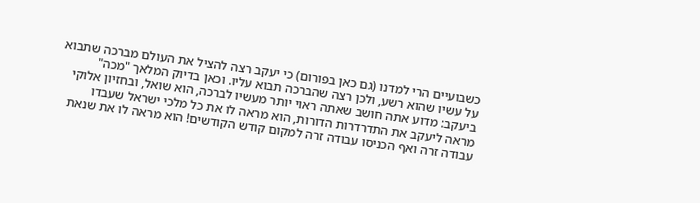כשבועיים הרי למדנו (גם כאן בפורום) כי יעקב רצה להציל את העולם מברכה שתבוא על עשיו שהוא רשע, ולכן רצה שהברכה תבוא עליו. וכאן בדיוק המלאך "מכה" ביעקב: מדוע אתה חושב שאתה ראוי יותר מעשיו לברכה, הוא שואל, ובחזיון אלוקי מראה ליעקב את התדרדרות הדורות, הוא מראה לו את כל מלכי ישראל שעבדו עבודה זרה ואף הכניסו עבודה זרה למקום קודש הקודשים! הוא מראה לו את שנאת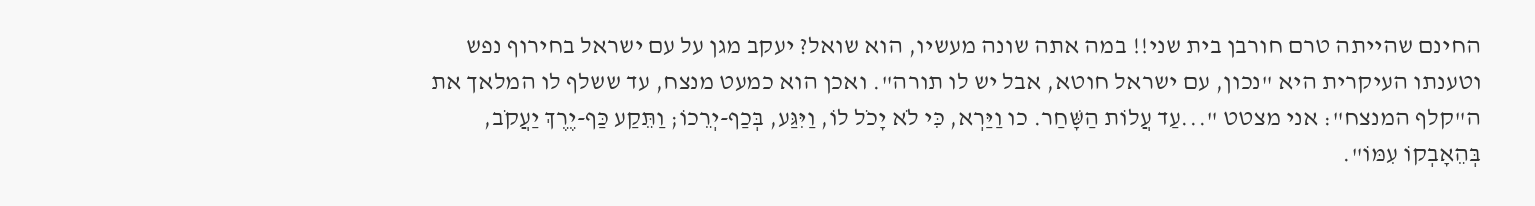החינם שהייתה טרם חורבן בית שני!! במה אתה שונה מעשיו, הוא שואל? יעקב מגן על עם ישראל בחירוף נפש וטענתו העיקרית היא "נכון, עם ישראל חוטא, אבל יש לו תורה". ואכן הוא כמעט מנצח, עד ששלף לו המלאך את ה"קלף המנצח": אני מצטט "...עַד עֲלוֹת הַשָּׁחַר. כו וַיַּרְא, כִּי לֹא יָכֹל לוֹ, וַיִּגַּע, בְּכַף-יְרֵכוֹ; וַתֵּקַע כַּף-יֶרֶךְ יַעֲקֹב, בְּהֵאָבְקוֹ עִמּוֹ".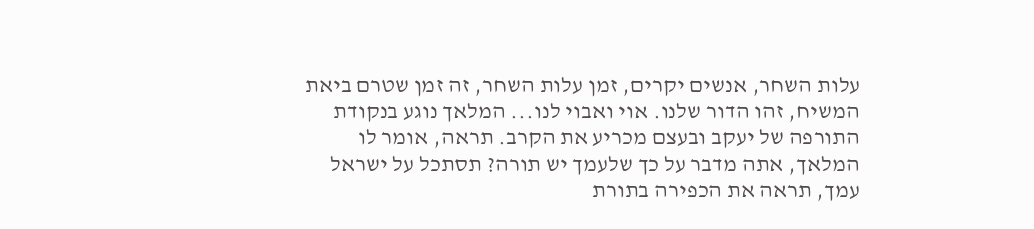עלות השחר, אנשים יקרים, זמן עלות השחר, זה זמן שטרם ביאת המשיח, זהו הדור שלנו. אוי ואבוי לנו... המלאך נוגע בנקודת התורפה של יעקב ובעצם מכריע את הקרב. תראה, אומר לו המלאך, אתה מדבר על כך שלעמך יש תורה? תסתכל על ישראל עמך, תראה את הכפירה בתורת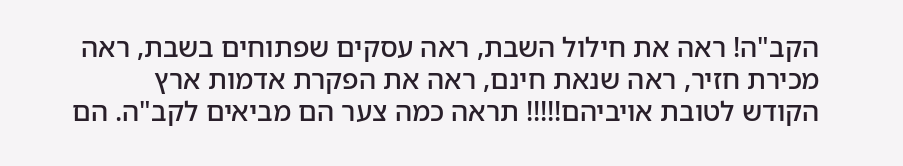הקב"ה! ראה את חילול השבת, ראה עסקים שפתוחים בשבת, ראה מכירת חזיר, ראה שנאת חינם, ראה את הפקרת אדמות ארץ הקודש לטובת אויביהם!!!!! תראה כמה צער הם מביאים לקב"ה. הם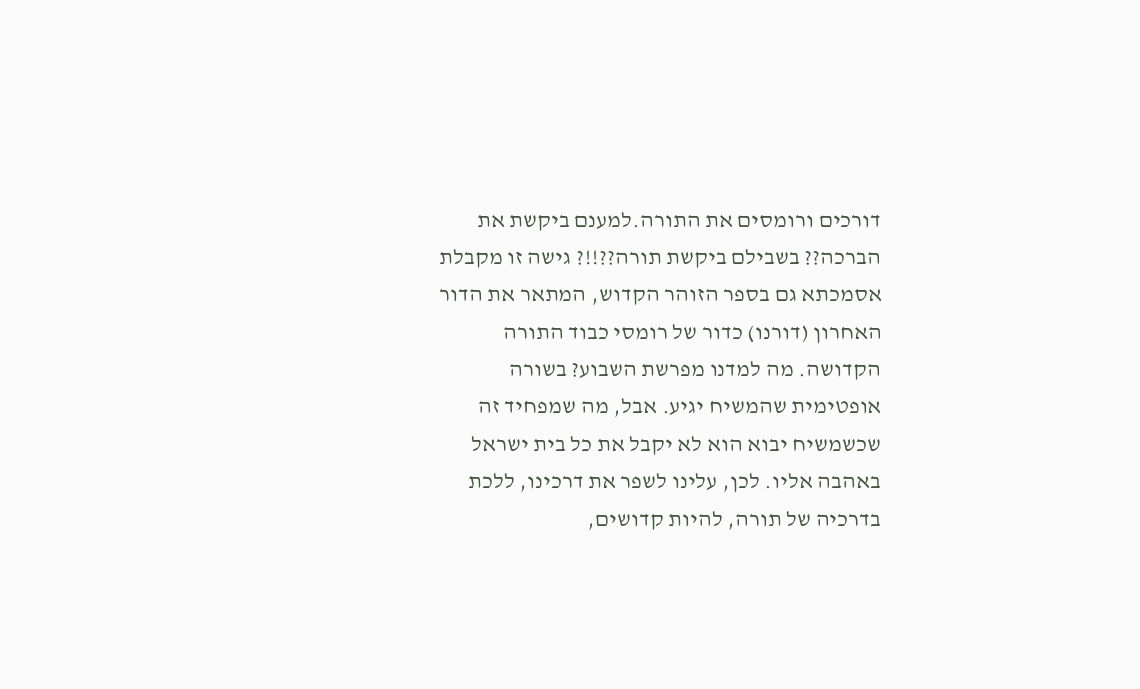דורכים ורומסים את התורה.למענם ביקשת את הברכה?? בשבילם ביקשת תורה??!!? גישה זו מקבלת אסמכתא גם בספר הזוהר הקדוש, המתאר את הדור האחרון (דורנו) כדור של רומסי כבוד התורה הקדושה. מה למדנו מפרשת השבוע? בשורה אופטימית שהמשיח יגיע. אבל, מה שמפחיד זה שכשמשיח יבוא הוא לא יקבל את כל בית ישראל באהבה אליו. לכן, עלינו לשפר את דרכינו, ללכת בדרכיה של תורה, להיות קדושים,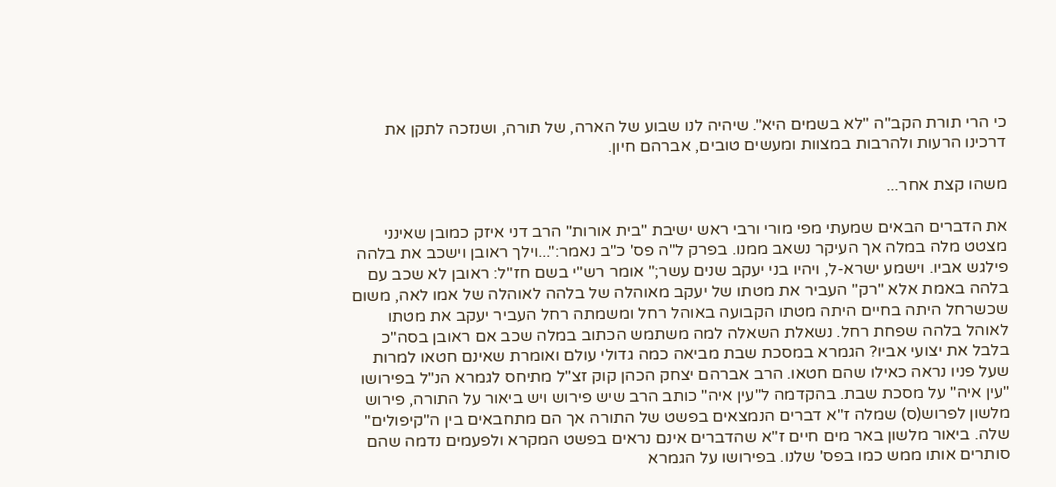כי הרי תורת הקב"ה "לא בשמים היא". שיהיה לנו שבוע של הארה, של תורה, ושנזכה לתקן את דרכינו הרעות ולהרבות במצוות ומעשים טובים, אברהם חיון.

משהו קצת אחר...

את הדברים הבאים שמעתי מפי מורי ורבי ראש ישיבת "בית אורות" הרב דני איזק כמובן שאינני מצטט מלה במלה אך העיקר נשאב ממנו. בפרק ל"ה פס' כ"ב נאמר:"...וילך ראובן וישכב את בלהה פילגש אביו. וישמע ישרא-ל, ויהיו בני יעקב שנים עשר;" אומר רש"י בשם חז"ל: ראובן לא שכב עם בלהה באמת אלא "רק" העביר את מטתו של יעקב מאוהלה של בלהה לאוהלה של אמו לאה, משום שכשרחל היתה בחיים היתה מטתו הקבועה באוהל רחל ומשמתה רחל העביר יעקב את מטתו לאוהל בלהה שפחת רחל. נשאלת השאלה למה משתמש הכתוב במלה שכב אם ראובן בסה"כ בלבל את יצועי אביו? הגמרא במסכת שבת מביאה כמה גדולי עולם ואומרת שאינם חטאו למרות שעל פניו נראה כאילו שהם חטאו. הרב אברהם יצחק הכהן קוק זצ"ל מתיחס לגמרא הנ"ל בפירושו "עין איה" על מסכת שבת. בהקדמה ל"עין איה" כותב הרב שיש פירוש ויש ביאור על התורה, פירוש מלשון לפרוש(ס) שמלה ז"א דברים הנמצאים בפשט של התורה אך הם מתחבאים בין ה"קיפולים" שלה. ביאור מלשון באר מים חיים ז"א שהדברים אינם נראים בפשט המקרא ולפעמים נדמה שהם סותרים אותו ממש כמו בפס' שלנו. בפירושו על הגמרא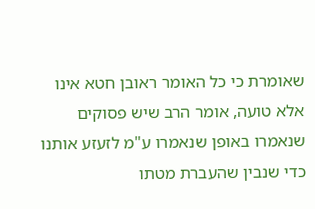שאומרת כי כל האומר ראובן חטא אינו אלא טועה, אומר הרב שיש פסוקים שנאמרו באופן שנאמרו ע"מ לזעזע אותנו כדי שנבין שהעברת מטתו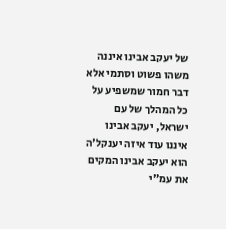של יעקב אבינו איננה משהו פשוט וסתמי אלא דבר חמור שמשפיע על כל המהלך של עם ישראל, יעקב אבינו איננו עוד איזה יענקל'ה הוא יעקב אבינו המקים את עמ"י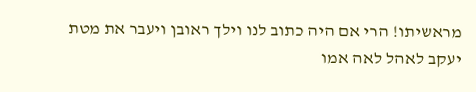מראשיתו! הרי אם היה כתוב לנו וילך ראובן ויעבר את מטת יעקב לאהל לאה אמו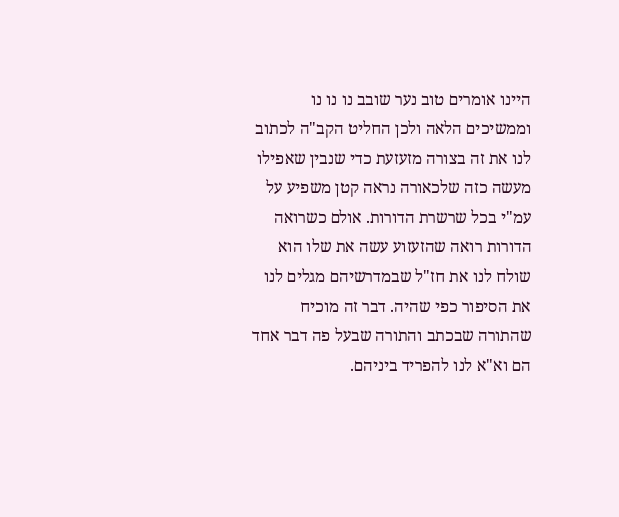היינו אומרים טוב נער שובב נו נו נו וממשיכים הלאה ולכן החליט הקב"ה לכתוב לנו את זה בצורה מזעזעת כדי שנבין שאפילו מעשה כזה שלכאורה נראה קטן משפיע על עמ"י בכל שרשרת הדורות. אולם כשרואה הדורות רואה שהזעזוע עשה את שלו הוא שולח לנו את חז"ל שבמדרשיהם מגלים לנו את הסיפור כפי שהיה. דבר זה מוכיח שהתורה שבכתב והתורה שבעל פה דבר אחד הם וא"א לנו להפריד ביניהם.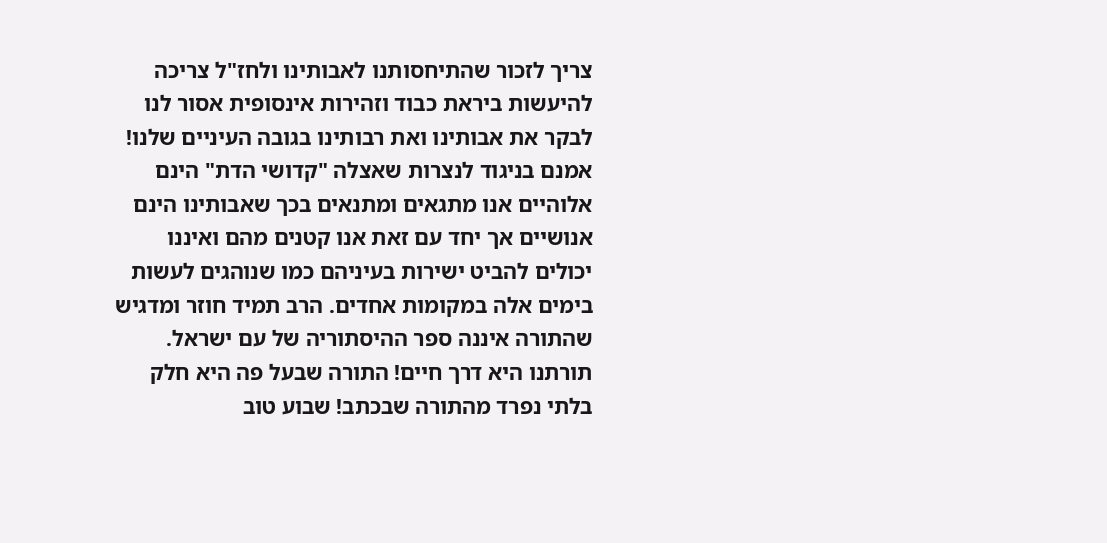צריך לזכור שהתיחסותנו לאבותינו ולחז"ל צריכה להיעשות ביראת כבוד וזהירות אינסופית אסור לנו לבקר את אבותינו ואת רבותינו בגובה העיניים שלנו! אמנם בניגוד לנצרות שאצלה "קדושי הדת" הינם אלוהיים אנו מתגאים ומתנאים בכך שאבותינו הינם אנושיים אך יחד עם זאת אנו קטנים מהם ואיננו יכולים להביט ישירות בעיניהם כמו שנוהגים לעשות בימים אלה במקומות אחדים. הרב תמיד חוזר ומדגיש שהתורה איננה ספר ההיסתוריה של עם ישראל. תורתנו היא דרך חיים! התורה שבעל פה היא חלק בלתי נפרד מהתורה שבכתב! שבוע טוב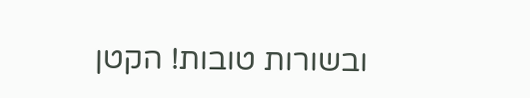ובשורות טובות! הקטן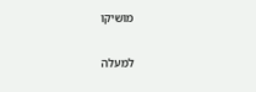מושיקו

למעלה